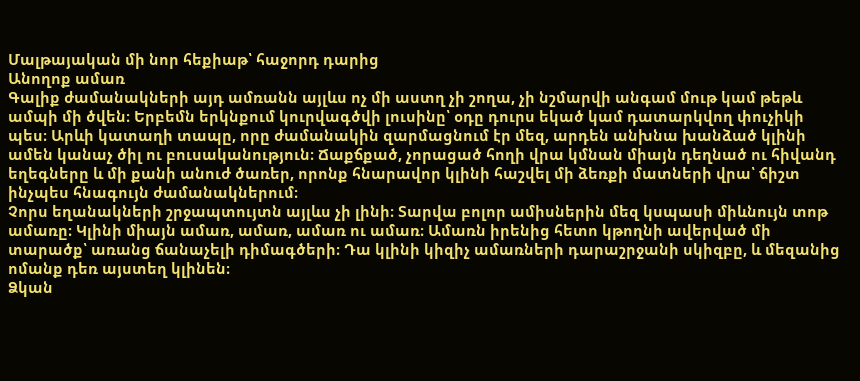Մալթայական մի նոր հեքիաթ՝ հաջորդ դարից
Անողոք ամառ
Գալիք ժամանակների այդ ամռանն այլևս ոչ մի աստղ չի շողա, չի նշմարվի անգամ մութ կամ թեթև ամպի մի ծվեն։ Երբեմն երկնքում կուրվագծվի լուսինը՝ օդը դուրս եկած կամ դատարկվող փուչիկի պես։ Արևի կատաղի տապը, որը ժամանակին զարմացնում էր մեզ, արդեն անխնա խանձած կլինի ամեն կանաչ ծիլ ու բուսականություն։ Ճաքճքած, չորացած հողի վրա կմնան միայն դեղնած ու հիվանդ եղեգները և մի քանի անուժ ծառեր, որոնք հնարավոր կլինի հաշվել մի ձեռքի մատների վրա՝ ճիշտ ինչպես հնագույն ժամանակներում։
Չորս եղանակների շրջապտույտն այլևս չի լինի։ Տարվա բոլոր ամիսներին մեզ կսպասի միևնույն տոթ ամառը։ Կլինի միայն ամառ, ամառ, ամառ ու ամառ։ Ամառն իրենից հետո կթողնի ավերված մի տարածք՝ առանց ճանաչելի դիմագծերի։ Դա կլինի կիզիչ ամառների դարաշրջանի սկիզբը, և մեզանից ոմանք դեռ այստեղ կլինեն։
Ձկան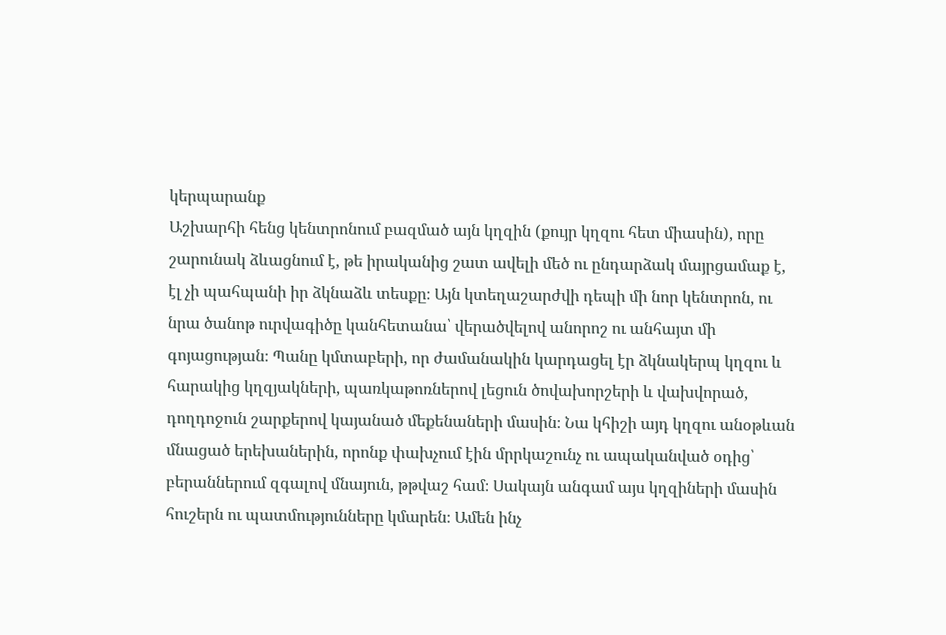կերպարանք
Աշխարհի հենց կենտրոնում բազմած այն կղզին (քույր կղզու հետ միասին), որը շարունակ ձևացնում է, թե իրականից շատ ավելի մեծ ու ընդարձակ մայրցամաք է, էլ չի պահպանի իր ձկնաձև տեսքը։ Այն կտեղաշարժվի դեպի մի նոր կենտրոն, ու նրա ծանոթ ուրվագիծը կանհետանա՝ վերածվելով անորոշ ու անհայտ մի գոյացության։ Պանը կմտաբերի, որ ժամանակին կարդացել էր ձկնակերպ կղզու և հարակից կղզյակների, պառկաթոռներով լեցուն ծովախորշերի և վախվորած, դողդոջուն շարքերով կայանած մեքենաների մասին։ Նա կհիշի այդ կղզու անօթևան մնացած երեխաներին, որոնք փախչում էին մրրկաշունչ ու ապականված օդից՝ բերաններում զգալով մնայուն, թթվաշ համ։ Սակայն անգամ այս կղզիների մասին հուշերն ու պատմությունները կմարեն։ Ամեն ինչ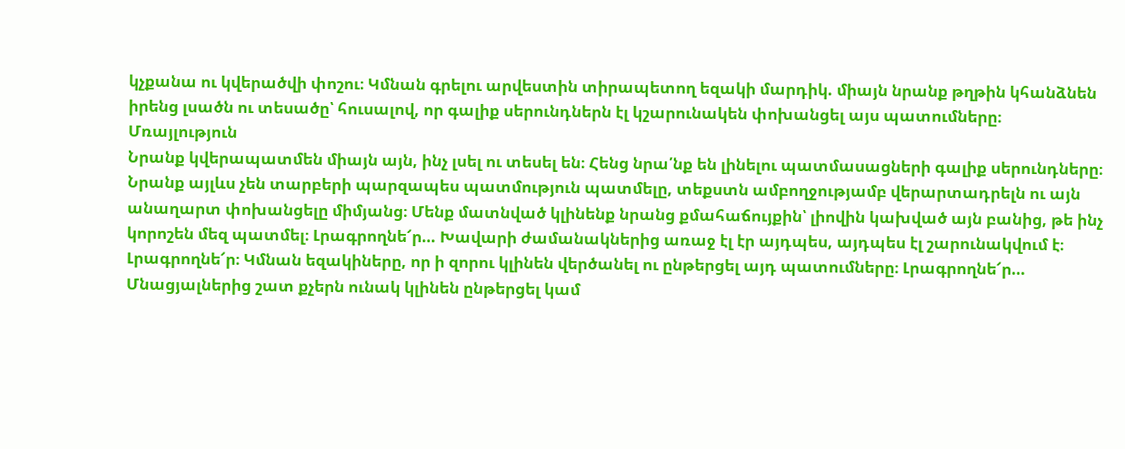կչքանա ու կվերածվի փոշու։ Կմնան գրելու արվեստին տիրապետող եզակի մարդիկ. միայն նրանք թղթին կհանձնեն իրենց լսածն ու տեսածը՝ հուսալով, որ գալիք սերունդներն էլ կշարունակեն փոխանցել այս պատումները։
Մռայլություն
Նրանք կվերապատմեն միայն այն, ինչ լսել ու տեսել են։ Հենց նրա՛նք են լինելու պատմասացների գալիք սերունդները։ Նրանք այլևս չեն տարբերի պարզապես պատմություն պատմելը, տեքստն ամբողջությամբ վերարտադրելն ու այն անաղարտ փոխանցելը միմյանց։ Մենք մատնված կլինենք նրանց քմահաճույքին՝ լիովին կախված այն բանից, թե ինչ կորոշեն մեզ պատմել։ Լրագրողնե՜ր… Խավարի ժամանակներից առաջ էլ էր այդպես, այդպես էլ շարունակվում է։ Լրագրողնե՜ր։ Կմնան եզակիները, որ ի զորու կլինեն վերծանել ու ընթերցել այդ պատումները։ Լրագրողնե՜ր… Մնացյալներից շատ քչերն ունակ կլինեն ընթերցել կամ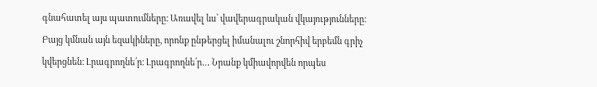գնահատել այս պատումները։ Առավել ևս՝ վավերագրական վկայությունները։ Բայց կմնան այն եզակիները, որոնք ընթերցել իմանալու շնորհիվ երբեմն գրիչ կվերցնեն։ Լրագրողնե՛ր։ Լրագրողնե՛ր… Նրանք կմիավորվեն որպես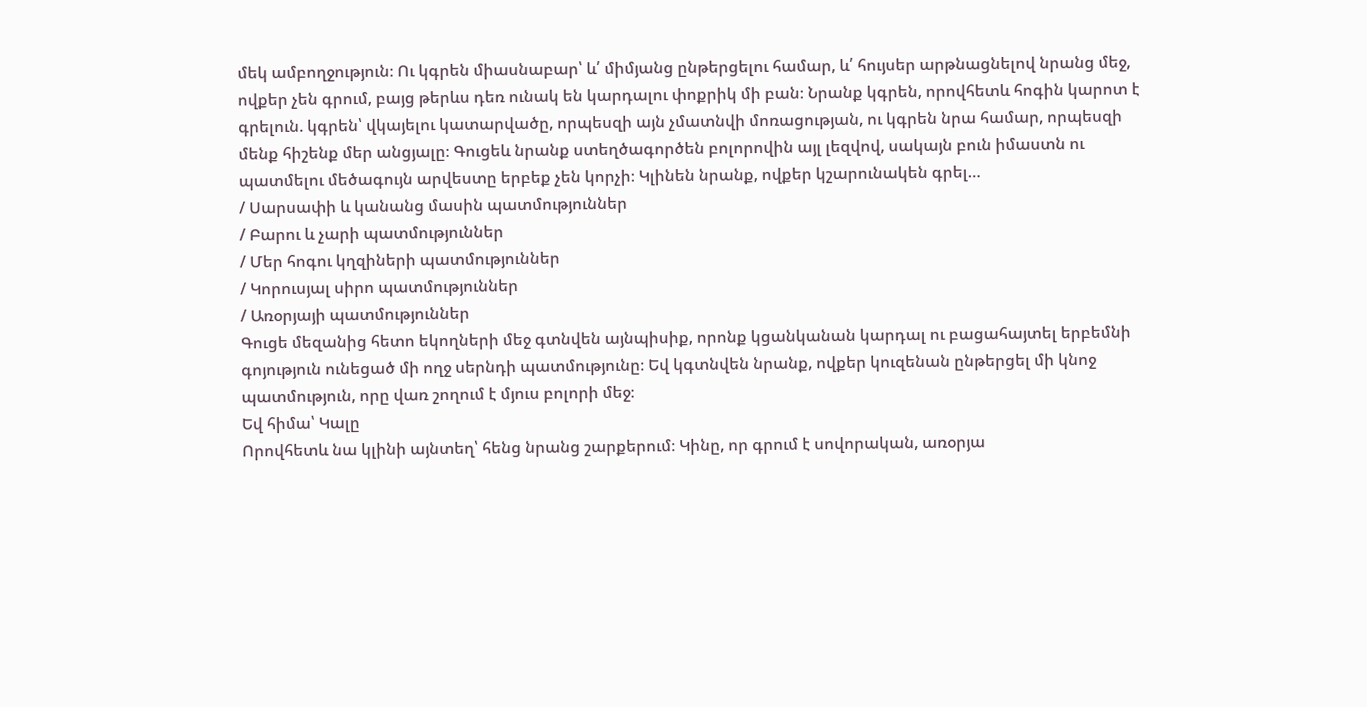մեկ ամբողջություն։ Ու կգրեն միասնաբար՝ և՛ միմյանց ընթերցելու համար, և՛ հույսեր արթնացնելով նրանց մեջ, ովքեր չեն գրում, բայց թերևս դեռ ունակ են կարդալու փոքրիկ մի բան։ Նրանք կգրեն, որովհետև հոգին կարոտ է գրելուն. կգրեն՝ վկայելու կատարվածը, որպեսզի այն չմատնվի մոռացության, ու կգրեն նրա համար, որպեսզի մենք հիշենք մեր անցյալը։ Գուցեև նրանք ստեղծագործեն բոլորովին այլ լեզվով, սակայն բուն իմաստն ու պատմելու մեծագույն արվեստը երբեք չեն կորչի։ Կլինեն նրանք, ովքեր կշարունակեն գրել…
/ Սարսափի և կանանց մասին պատմություններ
/ Բարու և չարի պատմություններ
/ Մեր հոգու կղզիների պատմություններ
/ Կորուսյալ սիրո պատմություններ
/ Առօրյայի պատմություններ
Գուցե մեզանից հետո եկողների մեջ գտնվեն այնպիսիք, որոնք կցանկանան կարդալ ու բացահայտել երբեմնի գոյություն ունեցած մի ողջ սերնդի պատմությունը։ Եվ կգտնվեն նրանք, ովքեր կուզենան ընթերցել մի կնոջ պատմություն, որը վառ շողում է մյուս բոլորի մեջ։
Եվ հիմա՝ Կալը
Որովհետև նա կլինի այնտեղ՝ հենց նրանց շարքերում։ Կինը, որ գրում է սովորական, առօրյա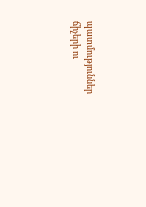պատմություններ ճիչերի ու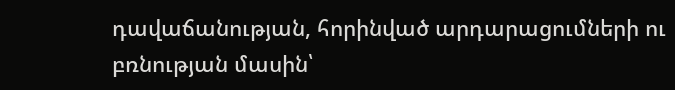դավաճանության, հորինված արդարացումների ու բռնության մասին՝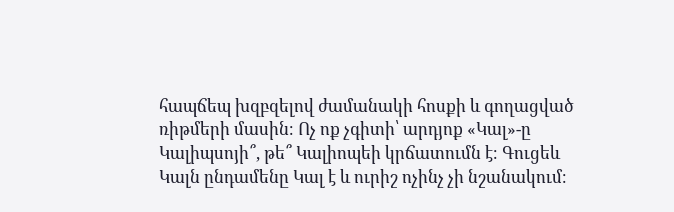հապճեպ խզբզելով ժամանակի հոսքի և գողացված ռիթմերի մասին։ Ոչ ոք չգիտի՝ արդյոք «Կալ»-ը Կալիպսոյի՞, թե՞ Կալիոպեի կրճատումն է։ Գուցեև Կալն ընդամենը Կալ է և ուրիշ ոչինչ չի նշանակում։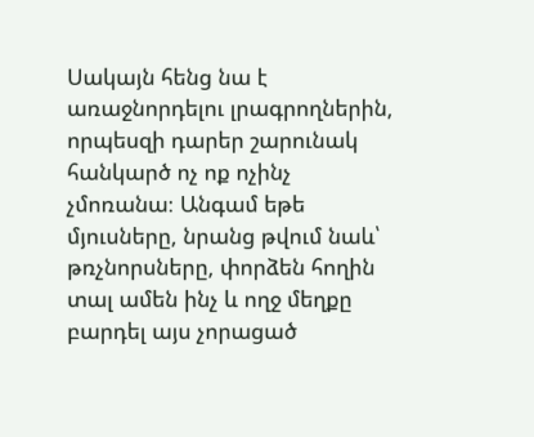Սակայն հենց նա է առաջնորդելու լրագրողներին, որպեսզի դարեր շարունակ հանկարծ ոչ ոք ոչինչ չմոռանա։ Անգամ եթե մյուսները, նրանց թվում նաև՝ թռչնորսները, փորձեն հողին տալ ամեն ինչ և ողջ մեղքը բարդել այս չորացած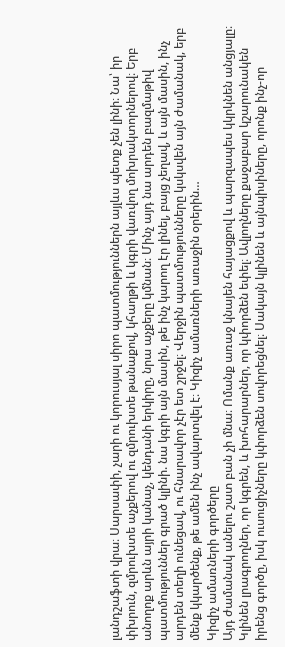լանդշաֆտի վրա։ Սարսափի, չարի ու կորուսյալ սիրո պատմություններն այլևս պետք չեն լինի։ Նա՝ իր փխրուն, զմրուխտե աչքերով ու զմրուխտե թանաքով, կհաղթի և կգրի վառվող մոխրակտորներով։ Երբ անողոք արևն այրի կանաչ, կենդանի երկիրը, նրա աչքերը կմնան։ Մինչ այդ նա արդեն բազմաթիվ պատմություններ գրած կլինի. նա կգրի այն մասին, թե ինչ կարող էր լինել, բայց չեղավ, և այն մասին, ինչ արդեն տեղի ունեցավ, ու հնարավոր չէր ետ շրջել։ Վերջին պատմությունները կսկսվեն այն ժամանակ, երբ մենք կկարծենք, թե ամեն ինչ ավարտվել է։ Կիզիչ ամառների առաջին օրերին…
Կիզիչ ամառների գործերը
Այդ ժամանակ անելու շատ բան չի մնա։ Ոմանք առաջ կնայեն հայացքով և պարզապես կկրկնեն անցյալը։ Կլինեն լրագրողներ, որ կգրեն, և խոհարարներ, որ կփորձեն եփել։ Ավլողները քաջաբար կշարունակեն իրենց գործը, իսկ ուսուցիչները կփորձեն սովորեցնել։ Սակայն կլինեն և այնպիսիները, որոնք ինչ-որ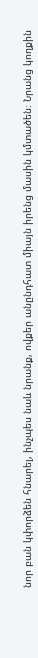նոր բան կփորձեն հնարել, ինչպես նաև նրանք, ովքեր անընդհատ միայն իրենց մասին կմտածեն։ Նրանց կողքին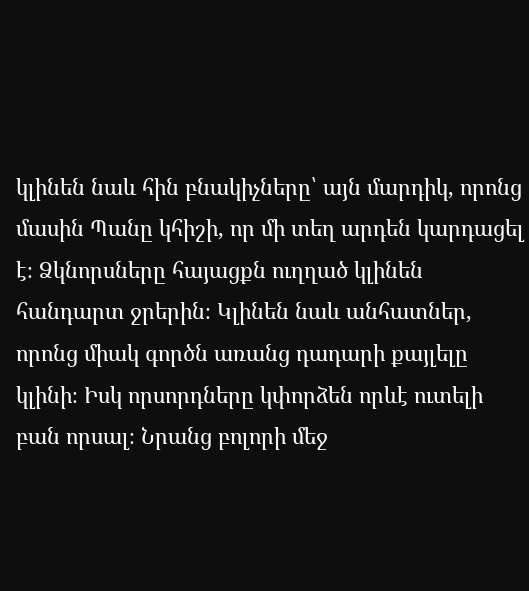կլինեն նաև հին բնակիչները՝ այն մարդիկ, որոնց մասին Պանը կհիշի, որ մի տեղ արդեն կարդացել է։ Ձկնորսները հայացքն ուղղած կլինեն հանդարտ ջրերին։ Կլինեն նաև անհատներ, որոնց միակ գործն առանց դադարի քայլելը կլինի։ Իսկ որսորդները կփորձեն որևէ ուտելի բան որսալ։ Նրանց բոլորի մեջ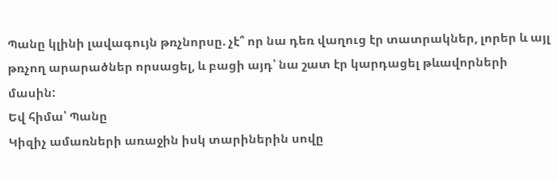Պանը կլինի լավագույն թռչնորսը. չէ՞ որ նա դեռ վաղուց էր տատրակներ, լորեր և այլ թռչող արարածներ որսացել, և բացի այդ՝ նա շատ էր կարդացել թևավորների մասին:
Եվ հիմա՝ Պանը
Կիզիչ ամառների առաջին իսկ տարիներին սովը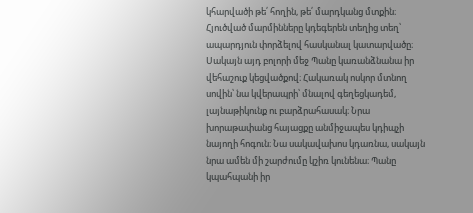կհարվածի թե՛ հողին, թե՛ մարդկանց մտքին։ Հյուծված մարմինները կդեգերեն տեղից տեղ՝ ապարդյուն փորձելով հասկանալ կատարվածը։ Սակայն այդ բոլորի մեջ Պանը կառանձնանա իր վեհաշուք կեցվածքով։ Հակառակ ոսկոր մտնող սովին՝ նա կվերապրի՝ մնալով գեղեցկադեմ, լայնաթիկունք ու բարձրահասակ։ Նրա խորաթափանց հայացքը անմիջապես կդիպչի նայողի հոգուն։ Նա սակավախոս կդառնա, սակայն նրա ամեն մի շարժումը կշիռ կունենա։ Պանը կպահպանի իր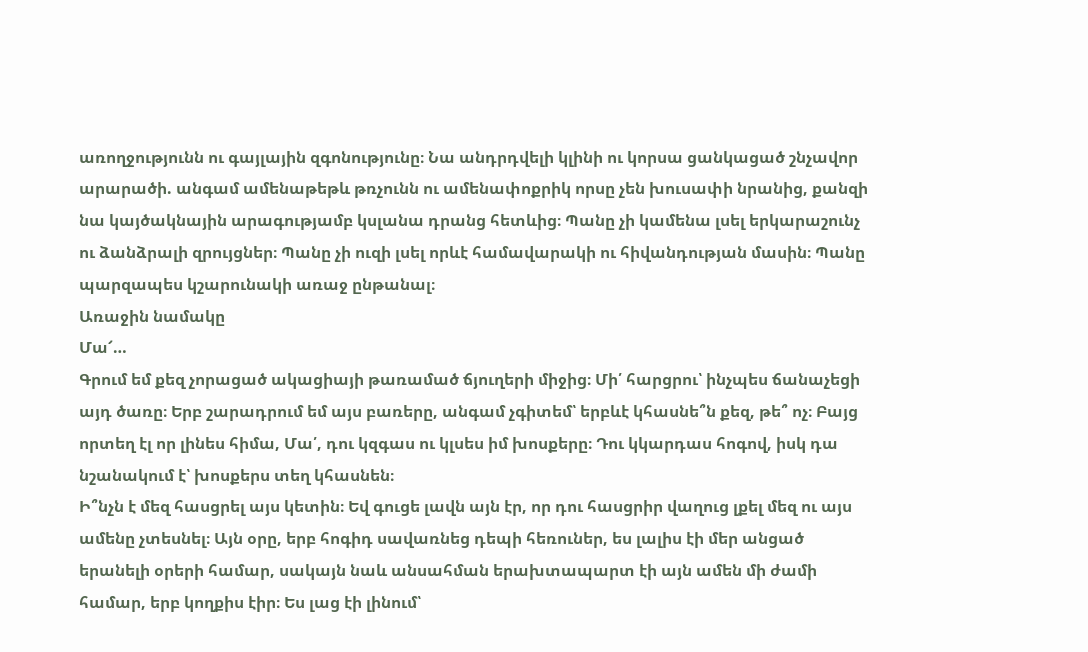առողջությունն ու գայլային զգոնությունը։ Նա անդրդվելի կլինի ու կորսա ցանկացած շնչավոր արարածի. անգամ ամենաթեթև թռչունն ու ամենափոքրիկ որսը չեն խուսափի նրանից, քանզի նա կայծակնային արագությամբ կսլանա դրանց հետևից։ Պանը չի կամենա լսել երկարաշունչ ու ձանձրալի զրույցներ։ Պանը չի ուզի լսել որևէ համավարակի ու հիվանդության մասին։ Պանը պարզապես կշարունակի առաջ ընթանալ։
Առաջին նամակը
Մա՜…
Գրում եմ քեզ չորացած ակացիայի թառամած ճյուղերի միջից։ Մի՛ հարցրու՝ ինչպես ճանաչեցի այդ ծառը։ Երբ շարադրում եմ այս բառերը, անգամ չգիտեմ՝ երբևէ կհասնե՞ն քեզ, թե՞ ոչ։ Բայց որտեղ էլ որ լինես հիմա, Մա՛, դու կզգաս ու կլսես իմ խոսքերը։ Դու կկարդաս հոգով, իսկ դա նշանակում է՝ խոսքերս տեղ կհասնեն։
Ի՞նչն է մեզ հասցրել այս կետին։ Եվ գուցե լավն այն էր, որ դու հասցրիր վաղուց լքել մեզ ու այս ամենը չտեսնել։ Այն օրը, երբ հոգիդ սավառնեց դեպի հեռուներ, ես լալիս էի մեր անցած երանելի օրերի համար, սակայն նաև անսահման երախտապարտ էի այն ամեն մի ժամի համար, երբ կողքիս էիր։ Ես լաց էի լինում՝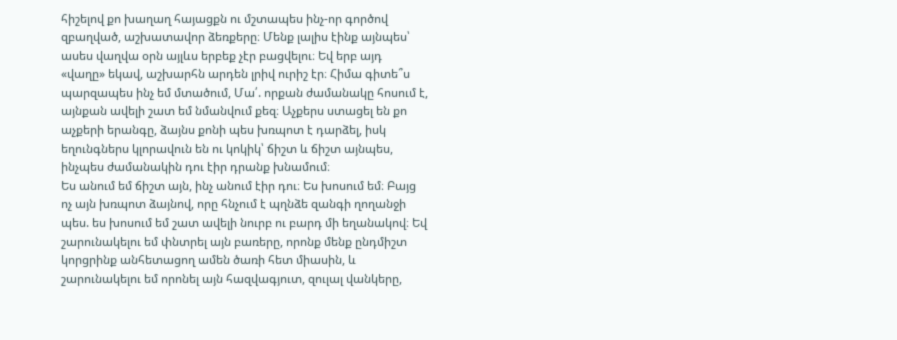հիշելով քո խաղաղ հայացքն ու մշտապես ինչ-որ գործով զբաղված, աշխատավոր ձեռքերը։ Մենք լալիս էինք այնպես՝ ասես վաղվա օրն այլևս երբեք չէր բացվելու։ Եվ երբ այդ «վաղը» եկավ, աշխարհն արդեն լրիվ ուրիշ էր։ Հիմա գիտե՞ս պարզապես ինչ եմ մտածում, Մա՛. որքան ժամանակը հոսում է, այնքան ավելի շատ եմ նմանվում քեզ։ Աչքերս ստացել են քո աչքերի երանգը, ձայնս քոնի պես խռպոտ է դարձել, իսկ եղունգներս կլորավուն են ու կոկիկ՝ ճիշտ և ճիշտ այնպես, ինչպես ժամանակին դու էիր դրանք խնամում։
Ես անում եմ ճիշտ այն, ինչ անում էիր դու։ Ես խոսում եմ։ Բայց ոչ այն խռպոտ ձայնով, որը հնչում է պղնձե զանգի ղողանջի պես. ես խոսում եմ շատ ավելի նուրբ ու բարդ մի եղանակով։ Եվ շարունակելու եմ փնտրել այն բառերը, որոնք մենք ընդմիշտ կորցրինք անհետացող ամեն ծառի հետ միասին, և շարունակելու եմ որոնել այն հազվագյուտ, զուլալ վանկերը,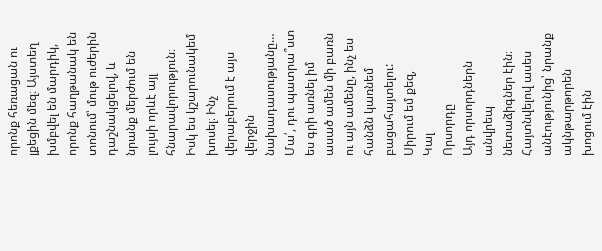որոնք հեռացան ու լքեցին մեզ։ Այստեղ խմբվել են մարդիկ, որոնք հաղթանակ են տոնում՝ մութ ուժերին դաշնակցելով, և նրանք մերժում են լույսի որևէ այլ հնարավորություն։ Իսկ ես կշարունակեմ խոսել։ Ինչ վերաբերում է այս վերջին նախադասությանը…
Մա՛, դու պատրա՞ստ ես գրի առնել իմ ասած ամեն մի բառն ու այն ամենը, ինչ ես հանձն կառնեմ բացահայտելու:
Սիրում եմ քեզ,
Կալ
Որսորդը
Այդ որսորդներն անվրեպ նետաձիգներ էին։ Հայտնվելով ասես անէությունից՝ նրանք ակնթարթորեն խոցում էին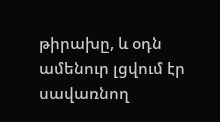թիրախը, և օդն ամենուր լցվում էր սավառնող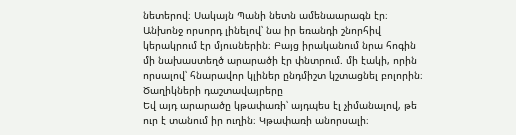նետերով։ Սակայն Պանի նետն ամենաարագն էր։ Անխոնջ որսորդ լինելով՝ նա իր եռանդի շնորհիվ կերակրում էր մյուսներին։ Բայց իրականում նրա հոգին մի նախաստեղծ արարածի էր փնտրում. մի էակի, որին որսալով՝ հնարավոր կլիներ ընդմիշտ կշտացնել բոլորին։
Ծաղիկների դաշտավայրերը
Եվ այդ արարածը կթափառի՝ այդպես էլ չիմանալով, թե ուր է տանում իր ուղին։ Կթափառի անորսալի։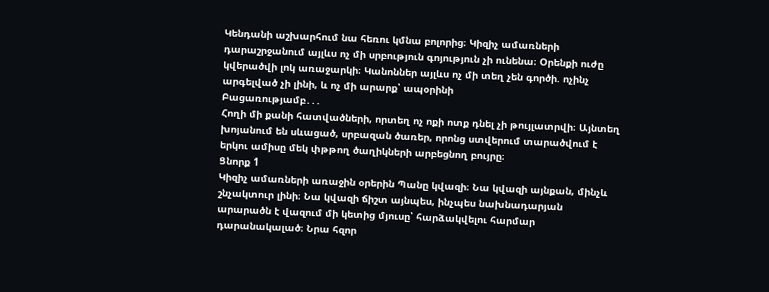Կենդանի աշխարհում նա հեռու կմնա բոլորից։ Կիզիչ ամառների դարաշրջանում այլևս ոչ մի սրբություն գոյություն չի ունենա։ Օրենքի ուժը կվերածվի լոկ առաջարկի։ Կանոններ այլևս ոչ մի տեղ չեն գործի. ոչինչ արգելված չի լինի, և ոչ մի արարք՝ ապօրինի
Բացառությամբ․․․
Հողի մի քանի հատվածների, որտեղ ոչ ոքի ոտք դնել չի թույլատրվի։ Այնտեղ խոյանում են սևացած, սրբազան ծառեր, որոնց ստվերում տարածվում է երկու ամիսը մեկ փթթող ծաղիկների արբեցնող բույրը։
Ցնորք 1
Կիզիչ ամառների առաջին օրերին Պանը կվազի։ Նա կվազի այնքան, մինչև շնչակտուր լինի։ Նա կվազի ճիշտ այնպես, ինչպես նախնադարյան արարածն է վազում մի կետից մյուսը՝ հարձակվելու հարմար դարանակալած։ Նրա հզոր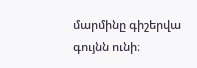մարմինը գիշերվա գույնն ունի։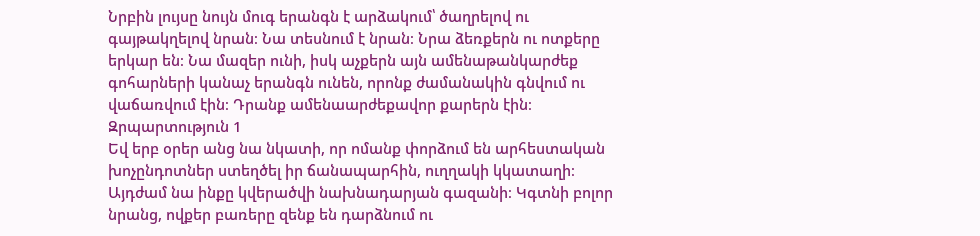Նրբին լույսը նույն մուգ երանգն է արձակում՝ ծաղրելով ու գայթակղելով նրան։ Նա տեսնում է նրան։ Նրա ձեռքերն ու ոտքերը երկար են։ Նա մազեր ունի, իսկ աչքերն այն ամենաթանկարժեք գոհարների կանաչ երանգն ունեն, որոնք ժամանակին գնվում ու վաճառվում էին։ Դրանք ամենաարժեքավոր քարերն էին։
Զրպարտություն 1
Եվ երբ օրեր անց նա նկատի, որ ոմանք փորձում են արհեստական խոչընդոտներ ստեղծել իր ճանապարհին, ուղղակի կկատաղի։ Այդժամ նա ինքը կվերածվի նախնադարյան գազանի։ Կգտնի բոլոր նրանց, ովքեր բառերը զենք են դարձնում ու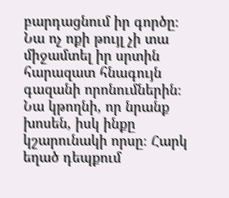բարդացնում իր գործը։ Նա ոչ ոքի թույլ չի տա միջամտել իր սրտին հարազատ հնագույն գազանի որոնումներին։ Նա կթողնի, որ նրանք խոսեն, իսկ ինքը կշարունակի որսը։ Հարկ եղած դեպքում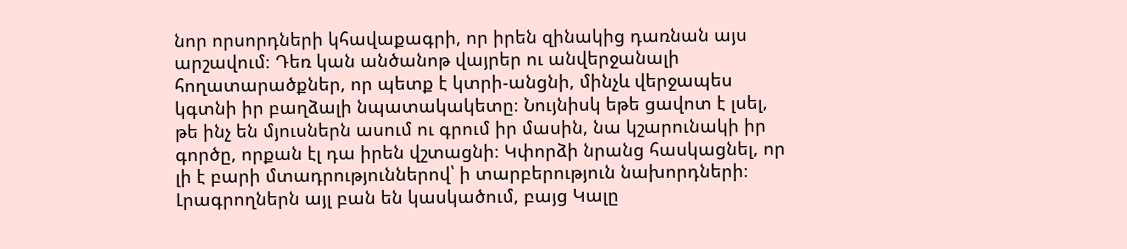նոր որսորդների կհավաքագրի, որ իրեն զինակից դառնան այս արշավում։ Դեռ կան անծանոթ վայրեր ու անվերջանալի հողատարածքներ, որ պետք է կտրի-անցնի, մինչև վերջապես կգտնի իր բաղձալի նպատակակետը։ Նույնիսկ եթե ցավոտ է լսել, թե ինչ են մյուսներն ասում ու գրում իր մասին, նա կշարունակի իր գործը, որքան էլ դա իրեն վշտացնի։ Կփորձի նրանց հասկացնել, որ լի է բարի մտադրություններով՝ ի տարբերություն նախորդների։
Լրագրողներն այլ բան են կասկածում, բայց Կալը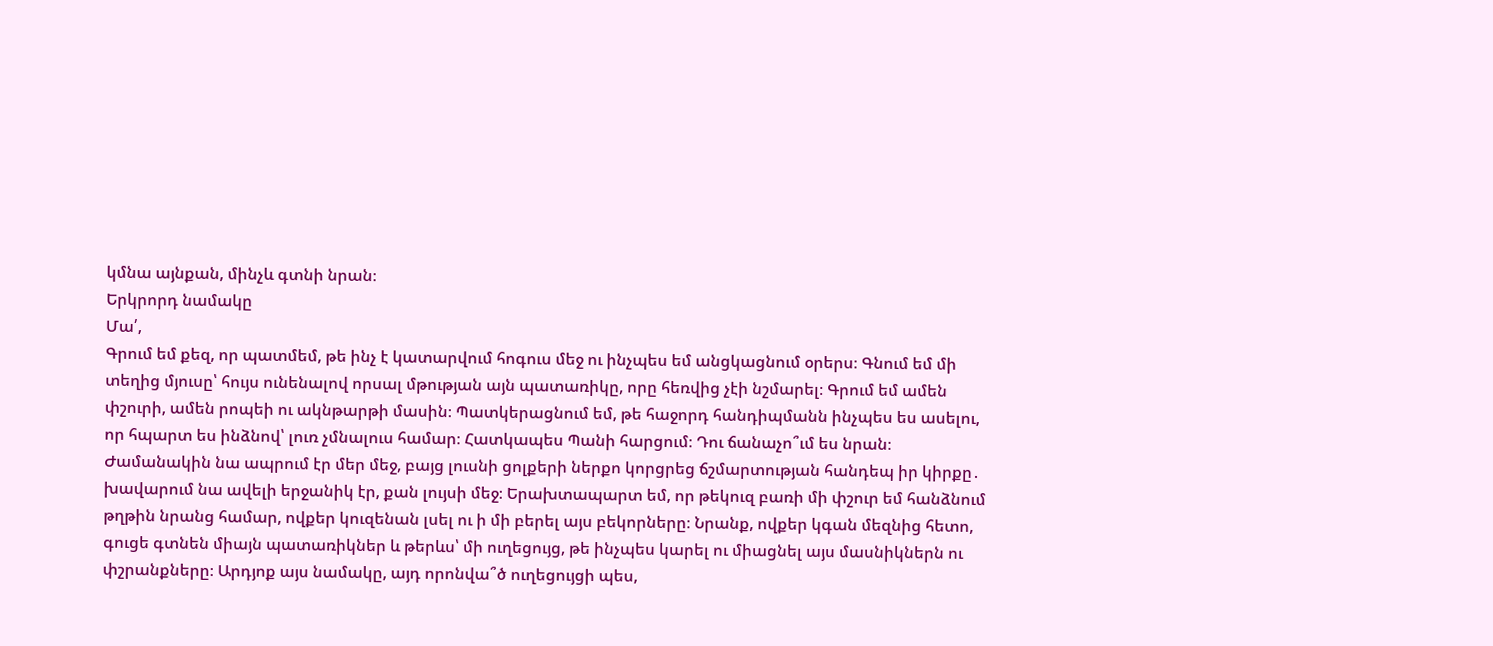կմնա այնքան, մինչև գտնի նրան։
Երկրորդ նամակը
Մա՛,
Գրում եմ քեզ, որ պատմեմ, թե ինչ է կատարվում հոգուս մեջ ու ինչպես եմ անցկացնում օրերս։ Գնում եմ մի տեղից մյուսը՝ հույս ունենալով որսալ մթության այն պատառիկը, որը հեռվից չէի նշմարել։ Գրում եմ ամեն փշուրի, ամեն րոպեի ու ակնթարթի մասին։ Պատկերացնում եմ, թե հաջորդ հանդիպմանն ինչպես ես ասելու, որ հպարտ ես ինձնով՝ լուռ չմնալուս համար։ Հատկապես Պանի հարցում։ Դու ճանաչո՞ւմ ես նրան։ Ժամանակին նա ապրում էր մեր մեջ, բայց լուսնի ցոլքերի ներքո կորցրեց ճշմարտության հանդեպ իր կիրքը․ խավարում նա ավելի երջանիկ էր, քան լույսի մեջ։ Երախտապարտ եմ, որ թեկուզ բառի մի փշուր եմ հանձնում թղթին նրանց համար, ովքեր կուզենան լսել ու ի մի բերել այս բեկորները։ Նրանք, ովքեր կգան մեզնից հետո, գուցե գտնեն միայն պատառիկներ և թերևս՝ մի ուղեցույց, թե ինչպես կարել ու միացնել այս մասնիկներն ու փշրանքները։ Արդյոք այս նամակը, այդ որոնվա՞ծ ուղեցույցի պես,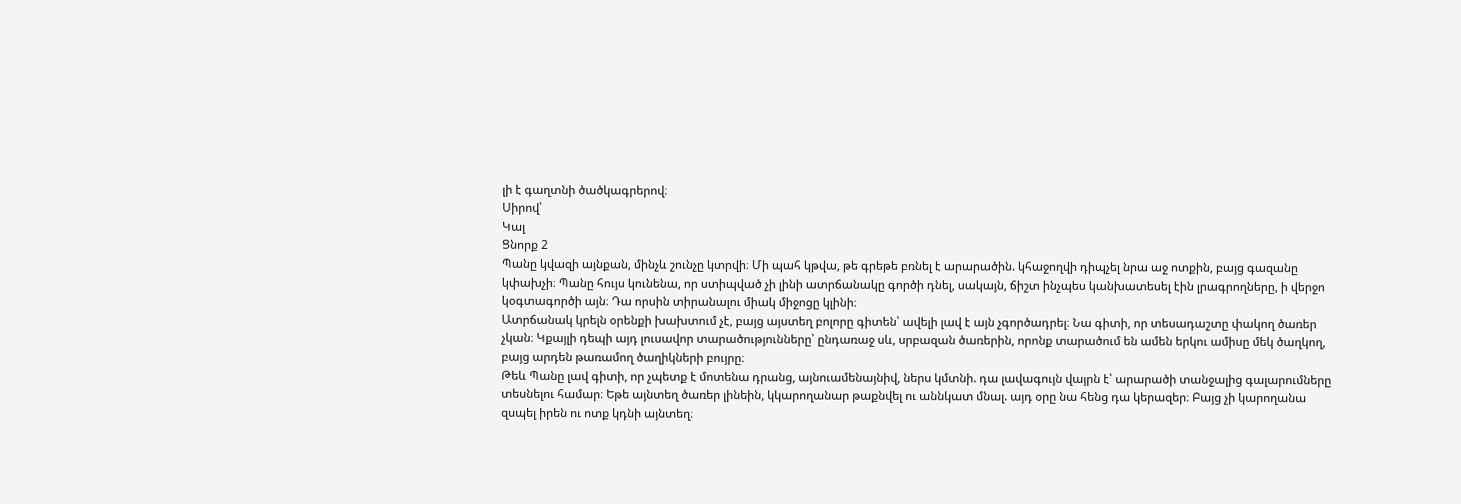լի է գաղտնի ծածկագրերով։
Սիրով՝
Կալ
Ցնորք 2
Պանը կվազի այնքան, մինչև շունչը կտրվի։ Մի պահ կթվա, թե գրեթե բռնել է արարածին. կհաջողվի դիպչել նրա աջ ոտքին, բայց գազանը կփախչի։ Պանը հույս կունենա, որ ստիպված չի լինի ատրճանակը գործի դնել, սակայն, ճիշտ ինչպես կանխատեսել էին լրագրողները, ի վերջո կօգտագործի այն։ Դա որսին տիրանալու միակ միջոցը կլինի։
Ատրճանակ կրելն օրենքի խախտում չէ, բայց այստեղ բոլորը գիտեն՝ ավելի լավ է այն չգործադրել։ Նա գիտի, որ տեսադաշտը փակող ծառեր չկան։ Կքայլի դեպի այդ լուսավոր տարածությունները՝ ընդառաջ սև, սրբազան ծառերին, որոնք տարածում են ամեն երկու ամիսը մեկ ծաղկող, բայց արդեն թառամող ծաղիկների բույրը։
Թեև Պանը լավ գիտի, որ չպետք է մոտենա դրանց, այնուամենայնիվ, ներս կմտնի. դա լավագույն վայրն է՝ արարածի տանջալից գալարումները տեսնելու համար։ Եթե այնտեղ ծառեր լինեին, կկարողանար թաքնվել ու աննկատ մնալ. այդ օրը նա հենց դա կերազեր։ Բայց չի կարողանա զսպել իրեն ու ոտք կդնի այնտեղ։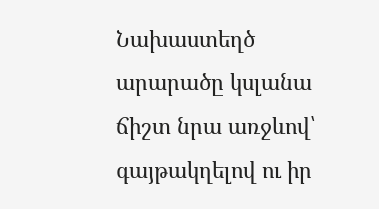Նախաստեղծ արարածը կսլանա ճիշտ նրա առջևով՝ գայթակղելով ու իր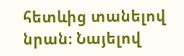հետևից տանելով նրան։ Նայելով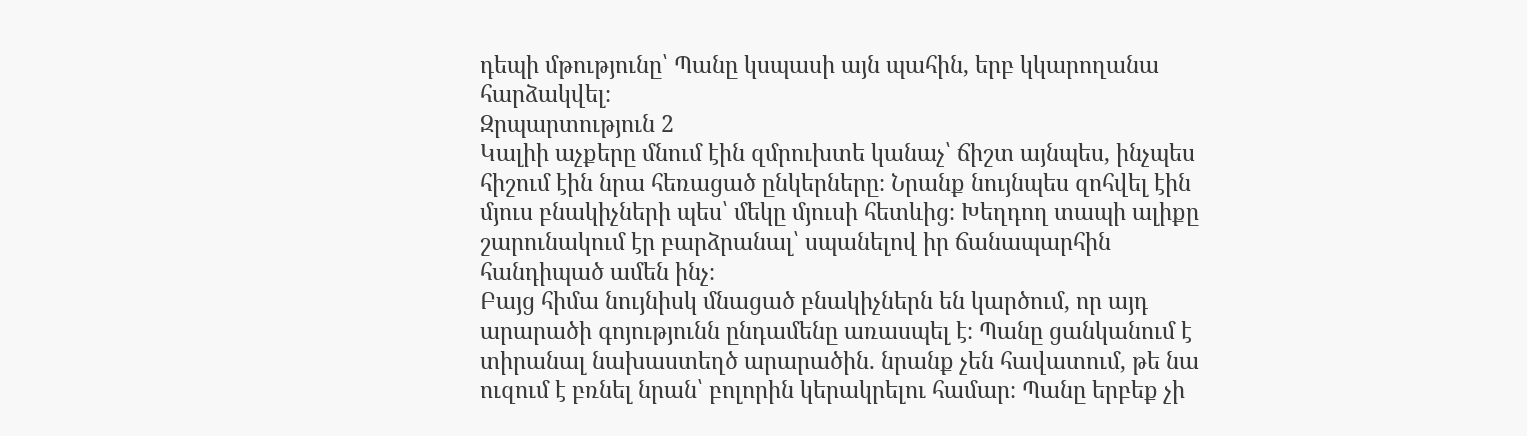դեպի մթությունը՝ Պանը կսպասի այն պահին, երբ կկարողանա հարձակվել։
Զրպարտություն 2
Կալիի աչքերը մնում էին զմրուխտե կանաչ՝ ճիշտ այնպես, ինչպես հիշում էին նրա հեռացած ընկերները։ Նրանք նույնպես զոհվել էին մյուս բնակիչների պես՝ մեկը մյուսի հետևից։ Խեղդող տապի ալիքը շարունակում էր բարձրանալ՝ սպանելով իր ճանապարհին հանդիպած ամեն ինչ։
Բայց հիմա նույնիսկ մնացած բնակիչներն են կարծում, որ այդ արարածի գոյությունն ընդամենը առասպել է։ Պանը ցանկանում է տիրանալ նախաստեղծ արարածին. նրանք չեն հավատում, թե նա ուզում է բռնել նրան՝ բոլորին կերակրելու համար։ Պանը երբեք չի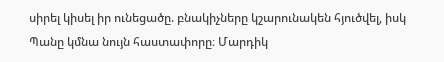սիրել կիսել իր ունեցածը. բնակիչները կշարունակեն հյուծվել, իսկ Պանը կմնա նույն հաստափորը։ Մարդիկ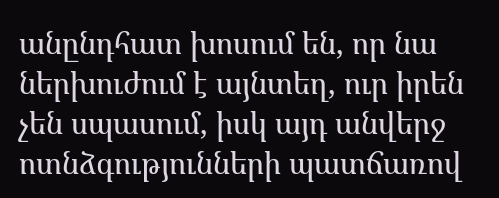անընդհատ խոսում են, որ նա ներխուժում է այնտեղ, ուր իրեն չեն սպասում, իսկ այդ անվերջ ոտնձգությունների պատճառով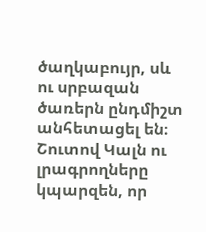ծաղկաբույր, սև ու սրբազան ծառերն ընդմիշտ անհետացել են։
Շուտով Կալն ու լրագրողները կպարզեն, որ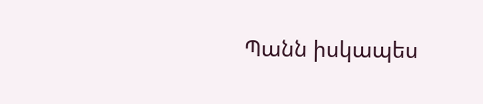Պանն իսկապես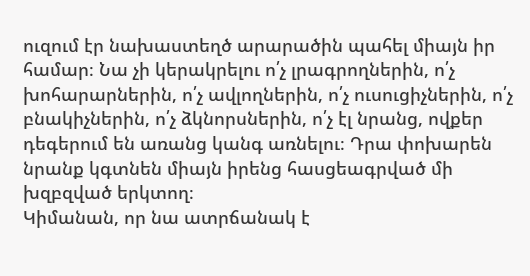ուզում էր նախաստեղծ արարածին պահել միայն իր համար։ Նա չի կերակրելու ո՛չ լրագրողներին, ո՛չ խոհարարներին, ո՛չ ավլողներին, ո՛չ ուսուցիչներին, ո՛չ բնակիչներին, ո՛չ ձկնորսներին, ո՛չ էլ նրանց, ովքեր դեգերում են առանց կանգ առնելու։ Դրա փոխարեն նրանք կգտնեն միայն իրենց հասցեագրված մի խզբզված երկտող։
Կիմանան, որ նա ատրճանակ է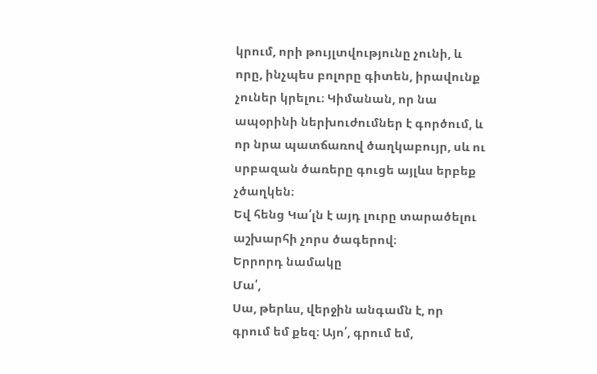կրում, որի թույլտվությունը չունի, և որը, ինչպես բոլորը գիտեն, իրավունք չուներ կրելու։ Կիմանան, որ նա ապօրինի ներխուժումներ է գործում, և որ նրա պատճառով ծաղկաբույր, սև ու սրբազան ծառերը գուցե այլևս երբեք չծաղկեն։
Եվ հենց Կա՛լն է այդ լուրը տարածելու աշխարհի չորս ծագերով։
Երրորդ նամակը
Մա՛,
Սա, թերևս, վերջին անգամն է, որ գրում եմ քեզ։ Այո՛, գրում եմ,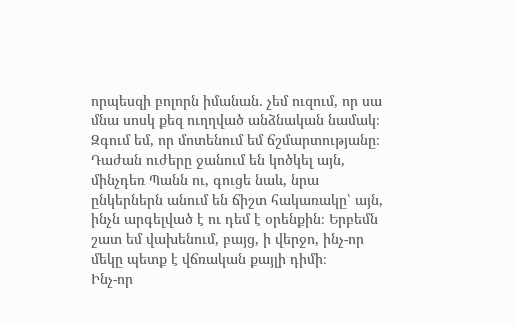որպեսզի բոլորն իմանան. չեմ ուզում, որ սա մնա սոսկ քեզ ուղղված անձնական նամակ։ Զգում եմ, որ մոտենում եմ ճշմարտությանը։ Դաժան ուժերը ջանում են կոծկել այն, մինչդեռ Պանն ու, գուցե նաև, նրա ընկերներն անում են ճիշտ հակառակը՝ այն, ինչն արգելված է ու դեմ է օրենքին։ Երբեմն շատ եմ վախենում, բայց, ի վերջո, ինչ-որ մեկը պետք է վճռական քայլի դիմի։
Ինչ-որ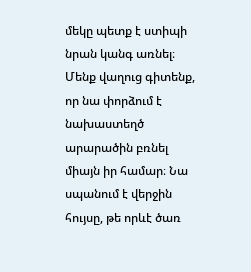մեկը պետք է ստիպի նրան կանգ առնել։ Մենք վաղուց գիտենք, որ նա փորձում է նախաստեղծ արարածին բռնել միայն իր համար։ Նա սպանում է վերջին հույսը, թե որևէ ծառ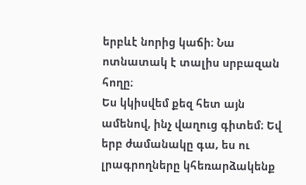երբևէ նորից կաճի։ Նա ոտնատակ է տալիս սրբազան հողը։
Ես կկիսվեմ քեզ հետ այն ամենով, ինչ վաղուց գիտեմ։ Եվ երբ ժամանակը գա, ես ու լրագրողները կհեռարձակենք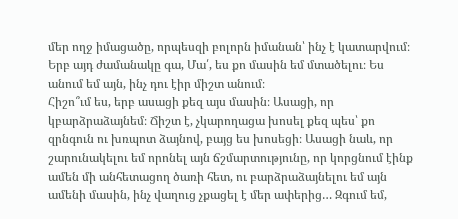մեր ողջ իմացածը, որպեսզի բոլորն իմանան՝ ինչ է կատարվում։ Երբ այդ ժամանակը գա, Մա՛, ես քո մասին եմ մտածելու։ Ես անում եմ այն, ինչ դու էիր միշտ անում։
Հիշո՞ւմ ես, երբ ասացի քեզ այս մասին։ Ասացի, որ կբարձրաձայնեմ։ Ճիշտ է, չկարողացա խոսել քեզ պես՝ քո զրնգուն ու խռպոտ ձայնով, բայց ես խոսեցի։ Ասացի նաև, որ շարունակելու եմ որոնել այն ճշմարտությունը, որ կորցնում էինք ամեն մի անհետացող ծառի հետ, ու բարձրաձայնելու եմ այն ամենի մասին, ինչ վաղուց չքացել է մեր ափերից… Զգում եմ,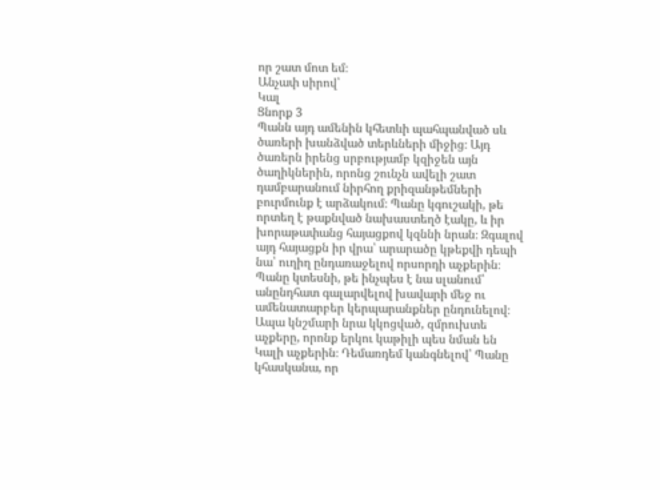որ շատ մոտ եմ։
Անչափ սիրով՝
Կալ
Ցնորք 3
Պանն այդ ամենին կհետևի պահպանված սև ծառերի խանձված տերևների միջից։ Այդ ծառերն իրենց սրբությամբ կզիջեն այն ծաղիկներին, որոնց շունչն ավելի շատ դամբարանում նիրհող քրիզանթեմների բուրմունք է արձակում։ Պանը կգուշակի, թե որտեղ է թաքնված նախաստեղծ էակը, և իր խորաթափանց հայացքով կզննի նրան։ Զգալով այդ հայացքն իր վրա՝ արարածը կթեքվի դեպի նա՝ ուղիղ ընդառաջելով որսորդի աչքերին։ Պանը կտեսնի, թե ինչպես է նա սլանում՝ անընդհատ գալարվելով խավարի մեջ ու ամենատարբեր կերպարանքներ ընդունելով։ Ապա կնշմարի նրա կկոցված, զմրուխտե աչքերը, որոնք երկու կաթիլի պես նման են Կալի աչքերին։ Դեմառդեմ կանգնելով՝ Պանը կհասկանա, որ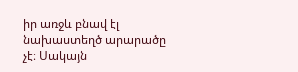իր առջև բնավ էլ նախաստեղծ արարածը չէ։ Սակայն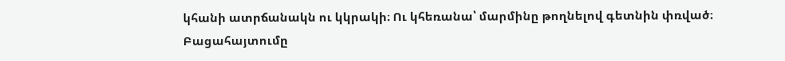կհանի ատրճանակն ու կկրակի։ Ու կհեռանա՝ մարմինը թողնելով գետնին փռված։
Բացահայտումը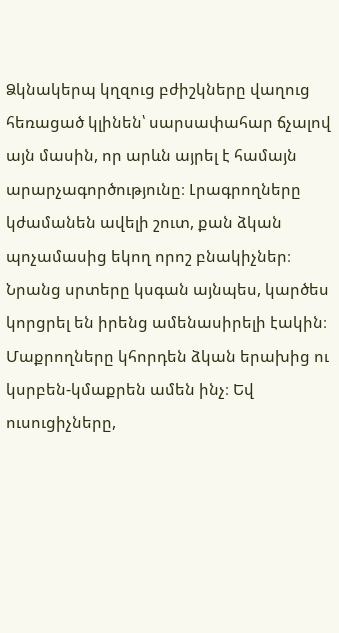Ձկնակերպ կղզուց բժիշկները վաղուց հեռացած կլինեն՝ սարսափահար ճչալով այն մասին, որ արևն այրել է համայն արարչագործությունը։ Լրագրողները կժամանեն ավելի շուտ, քան ձկան պոչամասից եկող որոշ բնակիչներ։ Նրանց սրտերը կսգան այնպես, կարծես կորցրել են իրենց ամենասիրելի էակին։ Մաքրողները կհորդեն ձկան երախից ու կսրբեն-կմաքրեն ամեն ինչ։ Եվ ուսուցիչները,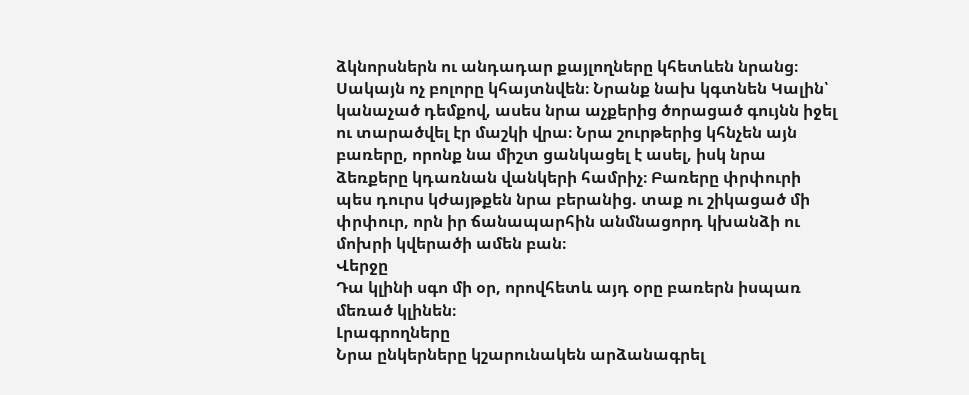ձկնորսներն ու անդադար քայլողները կհետևեն նրանց։ Սակայն ոչ բոլորը կհայտնվեն։ Նրանք նախ կգտնեն Կալին՝ կանաչած դեմքով, ասես նրա աչքերից ծորացած գույնն իջել ու տարածվել էր մաշկի վրա։ Նրա շուրթերից կհնչեն այն բառերը, որոնք նա միշտ ցանկացել է ասել, իսկ նրա ձեռքերը կդառնան վանկերի համրիչ։ Բառերը փրփուրի պես դուրս կժայթքեն նրա բերանից. տաք ու շիկացած մի փրփուր, որն իր ճանապարհին անմնացորդ կխանձի ու մոխրի կվերածի ամեն բան։
Վերջը
Դա կլինի սգո մի օր, որովհետև այդ օրը բառերն իսպառ մեռած կլինեն։
Լրագրողները
Նրա ընկերները կշարունակեն արձանագրել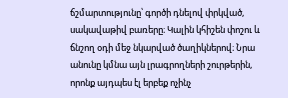ճշմարտությունը՝ գործի դնելով փրկված, սակավաթիվ բառերը։ Կալին կհիշեն փոշու և ճնշող օդի մեջ նկարված ծաղիկներով։ Նրա անունը կմնա այն լրագրողների շուրթերին, որոնք այդպես էլ երբեք ոչինչ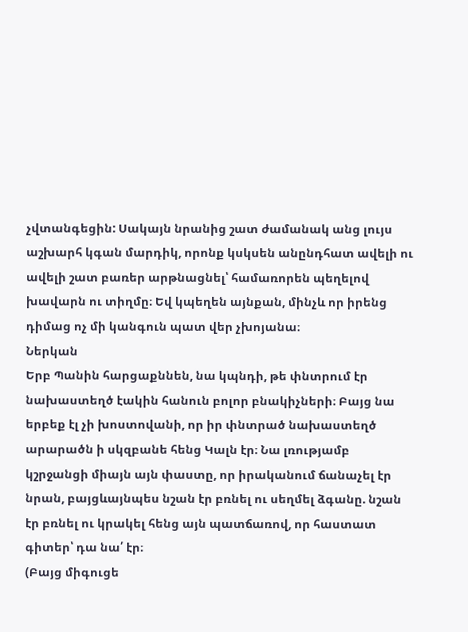չվտանգեցին: Սակայն նրանից շատ ժամանակ անց լույս աշխարհ կգան մարդիկ, որոնք կսկսեն անընդհատ ավելի ու ավելի շատ բառեր արթնացնել՝ համառորեն պեղելով խավարն ու տիղմը։ Եվ կպեղեն այնքան, մինչև որ իրենց դիմաց ոչ մի կանգուն պատ վեր չխոյանա։
Ներկան
Երբ Պանին հարցաքննեն, նա կպնդի, թե փնտրում էր նախաստեղծ էակին հանուն բոլոր բնակիչների։ Բայց նա երբեք էլ չի խոստովանի, որ իր փնտրած նախաստեղծ արարածն ի սկզբանե հենց Կալն էր։ Նա լռությամբ կշրջանցի միայն այն փաստը, որ իրականում ճանաչել էր նրան, բայցևայնպես նշան էր բռնել ու սեղմել ձգանը. նշան էր բռնել ու կրակել հենց այն պատճառով, որ հաստատ գիտեր՝ դա նա՛ էր։
(Բայց միգուցե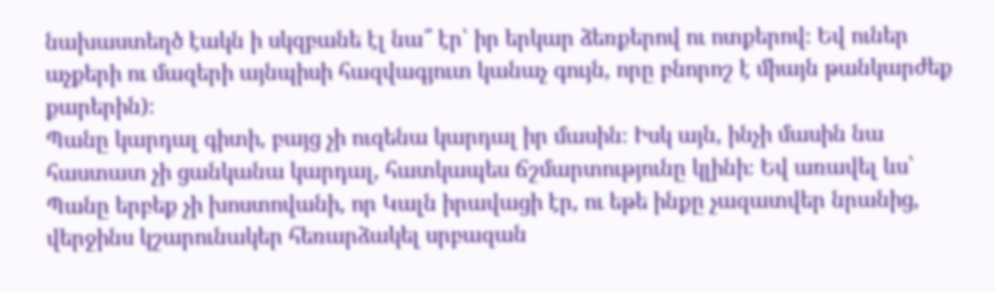նախաստեղծ էակն ի սկզբանե էլ նա՞ էր՝ իր երկար ձեռքերով ու ոտքերով։ Եվ ուներ աչքերի ու մազերի այնպիսի հազվագյուտ կանաչ գույն, որը բնորոշ է միայն թանկարժեք քարերին)։
Պանը կարդալ գիտի, բայց չի ուզենա կարդալ իր մասին։ Իսկ այն, ինչի մասին նա հաստատ չի ցանկանա կարդալ, հատկապես ճշմարտությունը կլինի։ Եվ առավել ևս՝ Պանը երբեք չի խոստովանի, որ Կալն իրավացի էր, ու եթե ինքը չազատվեր նրանից, վերջինս կշարունակեր հեռարձակել սրբազան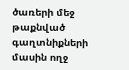ծառերի մեջ թաքնված գաղտնիքների մասին ողջ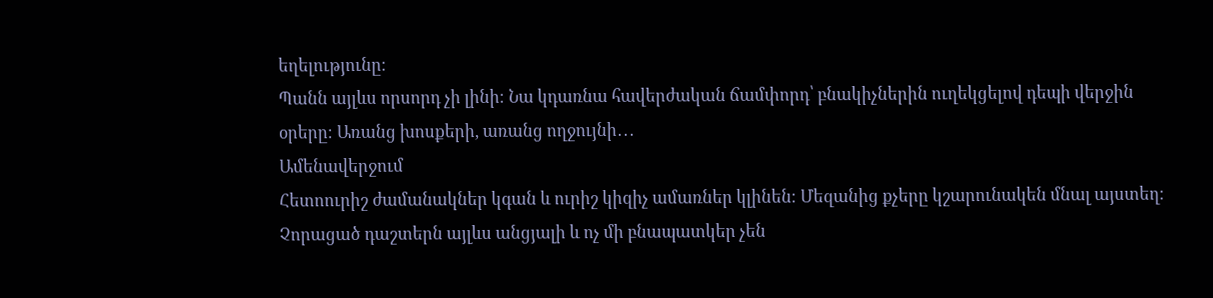եղելությունը։
Պանն այլևս որսորդ չի լինի։ Նա կդառնա հավերժական ճամփորդ՝ բնակիչներին ուղեկցելով դեպի վերջին օրերը։ Առանց խոսքերի, առանց ողջույնի․․․
Ամենավերջում
Հետոուրիշ ժամանակներ կգան և ուրիշ կիզիչ ամառներ կլինեն։ Մեզանից քչերը կշարունակեն մնալ այստեղ։ Չորացած դաշտերն այլևս անցյալի և ոչ մի բնապատկեր չեն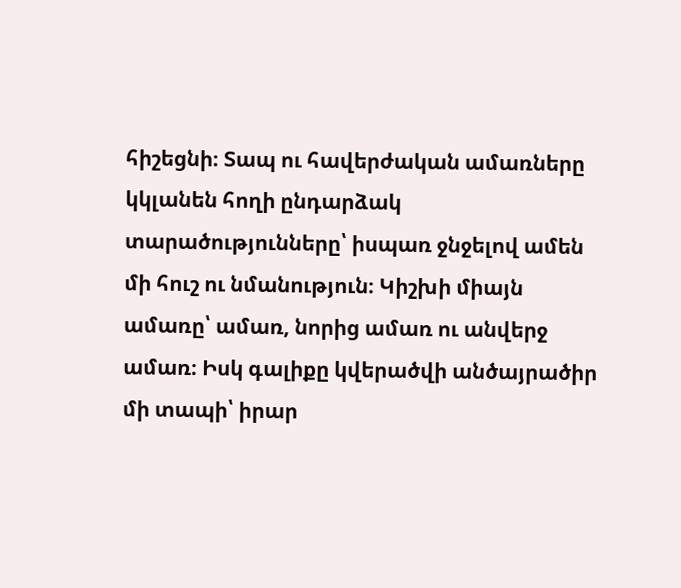հիշեցնի։ Տապ ու հավերժական ամառները կկլանեն հողի ընդարձակ տարածությունները՝ իսպառ ջնջելով ամեն մի հուշ ու նմանություն։ Կիշխի միայն ամառը՝ ամառ, նորից ամառ ու անվերջ ամառ։ Իսկ գալիքը կվերածվի անծայրածիր մի տապի՝ իրար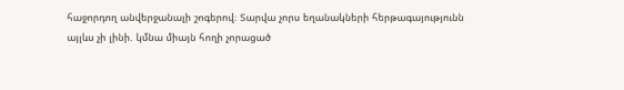հաջորդող անվերջանալի շոգերով։ Տարվա չորս եղանակների հերթագայությունն այլևս չի լինի. կմնա միայն հողի չորացած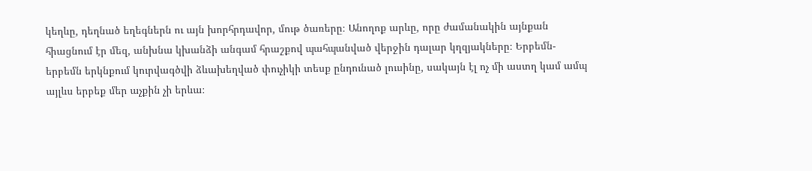կեղևը, դեղնած եղեգներն ու այն խորհրդավոր, մութ ծառերը։ Անողոք արևը, որը ժամանակին այնքան հիացնում էր մեզ, անխնա կխանձի անգամ հրաշքով պահպանված վերջին դալար կղզյակները։ Երբեմն-երբեմն երկնքում կուրվագծվի ձևախեղված փուչիկի տեսք ընդունած լուսինը, սակայն էլ ոչ մի աստղ կամ ամպ այլևս երբեք մեր աչքին չի երևա։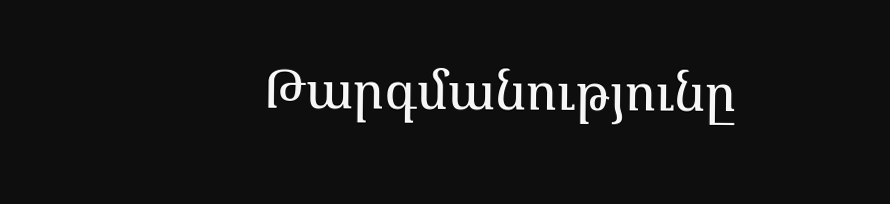Թարգմանությունը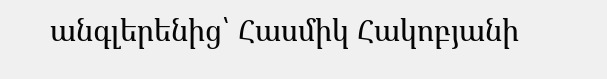անգլերենից՝ Հասմիկ Հակոբյանի